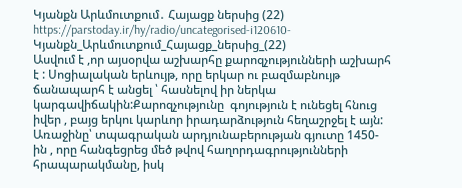Կյանքն Արևմուտքում․ Հայացք ներսից (22)
https://parstoday.ir/hy/radio/uncategorised-i120610-Կյանքն_Արևմուտքում_Հայացք_ներսից_(22)
Ասվում է ,որ այսօրվա աշխարհը քարոզչությունների աշխարհ է : Սոցիալական երևույթ, որը երկար ու բազմաբնույթ  ճանապարհ է անցել ՝ հասնելով իր ներկա կարգավիճակին:Քարոզչությունը  գոյություն է ունեցել հնուց իվեր , բայց երկու կարևոր իրադարձություն հեղաշրջել է այն: Առաջինը՝ տպագրական արդյունաբերության գյուտը 1450-ին , որը հանգեցրեց մեծ թվով հաղորդագրությունների հրապարակմանը, իսկ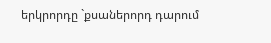երկրորդը `քսաներորդ դարում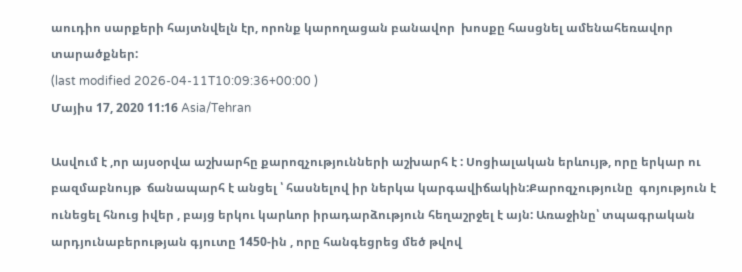աուդիո սարքերի հայտնվելն էր, որոնք կարողացան բանավոր  խոսքը հասցնել ամենահեռավոր տարածքներ:
(last modified 2026-04-11T10:09:36+00:00 )
Մայիս 17, 2020 11:16 Asia/Tehran

Ասվում է ,որ այսօրվա աշխարհը քարոզչությունների աշխարհ է : Սոցիալական երևույթ, որը երկար ու բազմաբնույթ  ճանապարհ է անցել ՝ հասնելով իր ներկա կարգավիճակին:Քարոզչությունը  գոյություն է ունեցել հնուց իվեր , բայց երկու կարևոր իրադարձություն հեղաշրջել է այն: Առաջինը՝ տպագրական արդյունաբերության գյուտը 1450-ին , որը հանգեցրեց մեծ թվով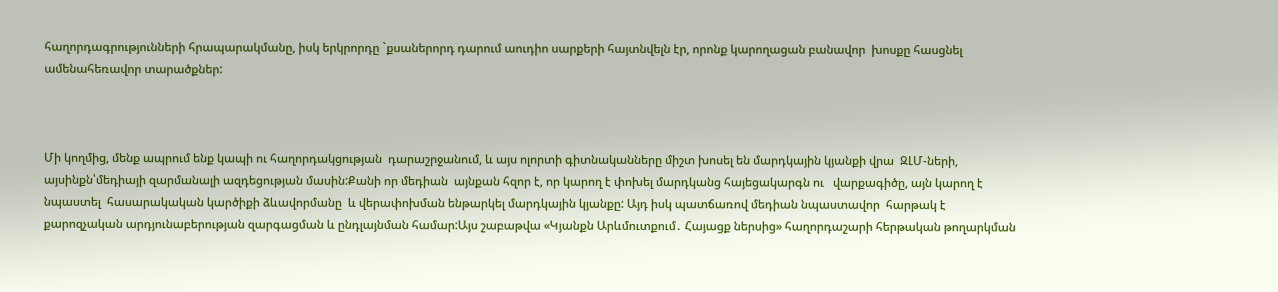հաղորդագրությունների հրապարակմանը, իսկ երկրորդը `քսաներորդ դարում աուդիո սարքերի հայտնվելն էր, որոնք կարողացան բանավոր  խոսքը հասցնել ամենահեռավոր տարածքներ:



Մի կողմից, մենք ապրում ենք կապի ու հաղորդակցության  դարաշրջանում, և այս ոլորտի գիտնականները միշտ խոսել են մարդկային կյանքի վրա  ԶԼՄ-ների, այսինքն՝մեդիայի զարմանալի ազդեցության մասին:Քանի որ մեդիան  այնքան հզոր է, որ կարող է փոխել մարդկանց հայեցակարգն ու   վարքագիծը, այն կարող է նպաստել  հասարակական կարծիքի ձևավորմանը  և վերափոխման ենթարկել մարդկային կյանքը: Այդ իսկ պատճառով մեդիան նպաստավոր  հարթակ է քարոզչական արդյունաբերության զարգացման և ընդլայնման համար:Այս շաբաթվա «Կյանքն Արևմուտքում․ Հայացք ներսից» հաղորդաշարի հերթական թողարկման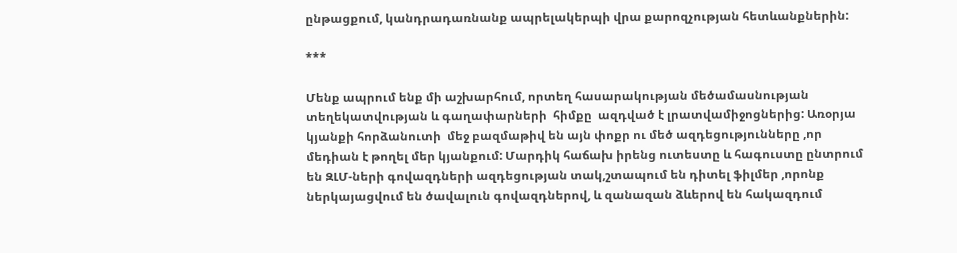ընթացքում, կանդրադառնանք ապրելակերպի վրա քարոզչության հետևանքներին:

***

Մենք ապրում ենք մի աշխարհում, որտեղ հասարակության մեծամասնության տեղեկատվության և գաղափարների  հիմքը  ազդված է լրատվամիջոցներից: Առօրյա կյանքի հորձանուտի  մեջ բազմաթիվ են այն փոքր ու մեծ ազդեցությունները ,որ մեդիան է թողել մեր կյանքում: Մարդիկ հաճախ իրենց ուտեստը և հագուստը ընտրում են ԶԼՄ-ների գովազդների ազդեցության տակ,շտապում են դիտել ֆիլմեր ,որոնք ներկայացվում են ծավալուն գովազդներով, և զանազան ձևերով են հակազդում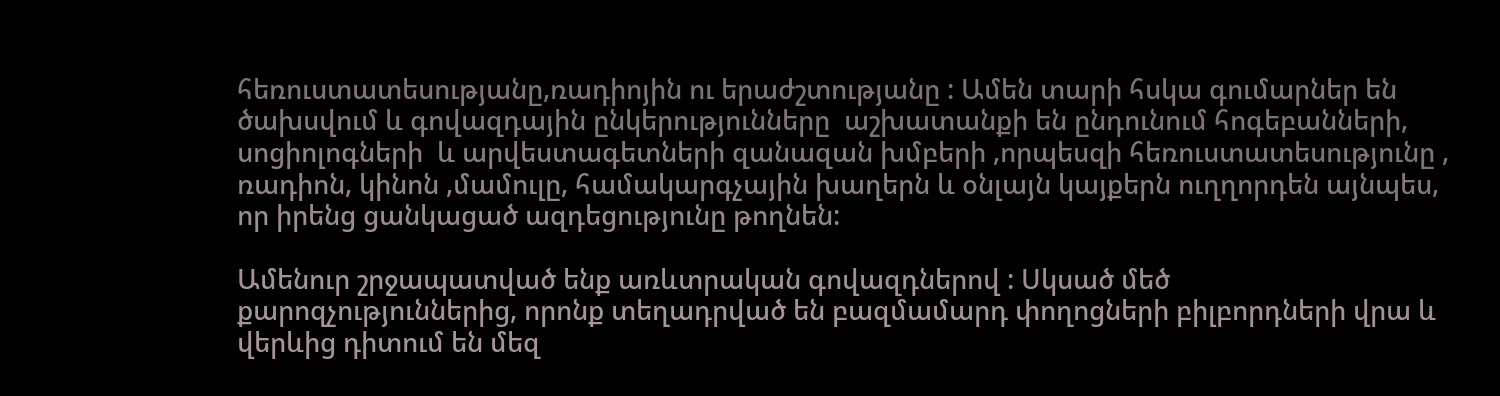հեռուստատեսությանը,ռադիոյին ու երաժշտությանը : Ամեն տարի հսկա գումարներ են ծախսվում և գովազդային ընկերությունները  աշխատանքի են ընդունում հոգեբանների, սոցիոլոգների  և արվեստագետների զանազան խմբերի ,որպեսզի հեռուստատեսությունը , ռադիոն, կինոն ,մամուլը, համակարգչային խաղերն և օնլայն կայքերն ուղղորդեն այնպես, որ իրենց ցանկացած ազդեցությունը թողնեն:

Ամենուր շրջապատված ենք առևտրական գովազդներով : Սկսած մեծ քարոզչություններից, որոնք տեղադրված են բազմամարդ փողոցների բիլբորդների վրա և վերևից դիտում են մեզ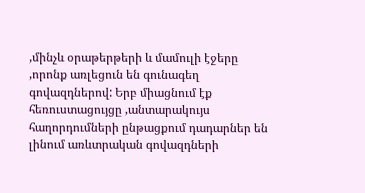,մինչև օրաթերթերի և մամուլի էջերը ,որոնք առլեցուն են գունագեղ գովազդներով: Երբ միացնում էք հեռուստացույցը ,անտարակույս հաղորդումների ընթացքում դադարներ են լինում առևտրական գովազդների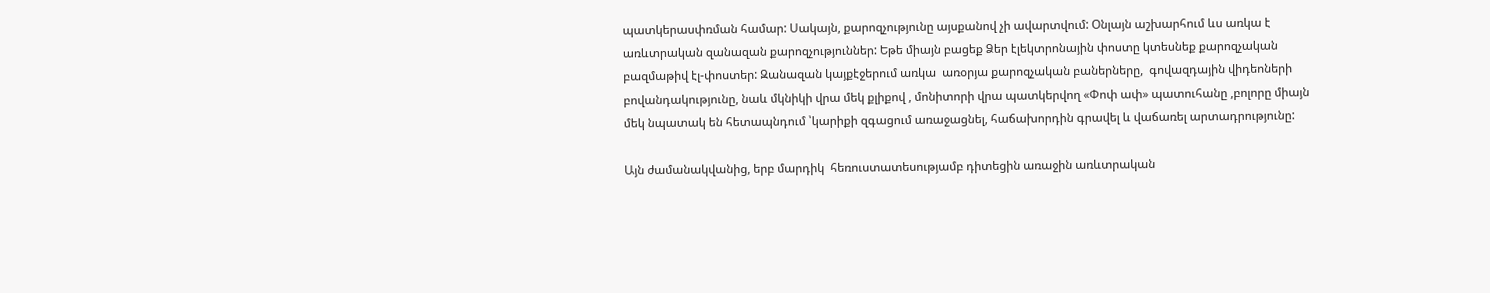պատկերասփռման համար: Սակայն, քարոզչությունը այսքանով չի ավարտվում: Օնլայն աշխարհում ևս առկա է առևտրական զանազան քարոզչություններ: Եթե միայն բացեք Ձեր էլեկտրոնային փոստը կտեսնեք քարոզչական բազմաթիվ էլ-փոստեր: Զանազան կայքէջերում առկա  առօրյա քարոզչական բաներները,  գովազդային վիդեոների բովանդակությունը, նաև մկնիկի վրա մեկ քլիքով , մոնիտորի վրա պատկերվող «Փոփ ափ» պատուհանը ,բոլորը միայն մեկ նպատակ են հետապնդում ՝կարիքի զգացում առաջացնել, հաճախորդին գրավել և վաճառել արտադրությունը:

Այն ժամանակվանից, երբ մարդիկ  հեռուստատեսությամբ դիտեցին առաջին առևտրական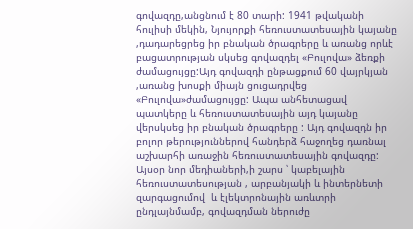գովազդը,անցնում է 80 տարի: 1941 թվականի հուլիսի մեկին, Նյույորքի հեռուստատեսային կայանը ,դադարեցրեց իր բնական ծրագրերը և առանց որևէ բացատրության սկսեց գովազդել «Բուլովա» ձեռքի ժամացույցը:Այդ գովազդի ընթացքում 60 վայրկյան ,առանց խոսքի միայն ցուցադրվեց «Բուլովա»ժամացույցը: Ապա անհետացավ պատկերը և հեռուստատեսային այդ կայանը վերսկսեց իր բնական ծրագրերը : Այդ գովազդն իր բոլոր թերություններով հանդերձ հաջողեց դառնալ աշխարհի առաջին հեռուստատեսային գովազդը:  Այսօր նոր մեդիաների,ի շարս ՝ կաբելային հեռուստատեսության , արբանյակի և ինտերնետի զարգացումով  և էլեկտրոնային առևտրի ընդլայնմամբ, գովազդման ներուժը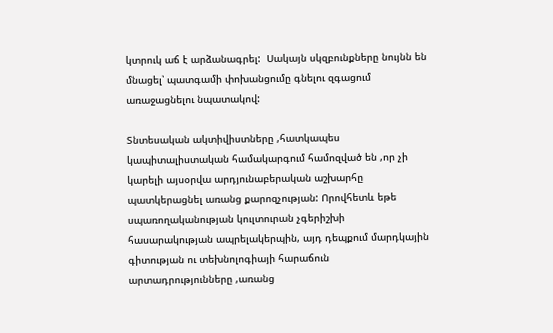կտրուկ աճ է արձանագրել:  Սակայն սկզբունքները նույնն են մնացել՝ պատգամի փոխանցումը գնելու զգացում առաջացնելու նպատակով:

Տնտեսական ակտիվիստները ,հատկապես կապիտալիստական համակարգում համոզված են ,որ չի կարելի այսօրվա արդյունաբերական աշխարհը պատկերացնել առանց քարոզչության: Որովհետև եթե սպառողականության կուլտուրան չգերիշխի  հասարակության ապրելակերպին, այդ դեպքում մարդկային գիտության ու տեխնոլոգիայի հարաճուն արտադրությունները ,առանց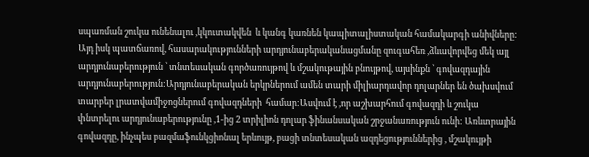սպառման շուկա ունենալու ,կկուտակվեն  և կանգ կառնեն կապիտալիստական համակարգի անիվները: Այդ իսկ պատճառով, հասարակությունների արդյունաբերականացմանը զուգահեռ ,ձևավորվեց մեկ այլ արդյունաբերություն ՝ տնտեսական գործառույթով և մշակութային բնույթով, այսինքն ՝ գովազդային արդյունաբերություն:Արդյունաբերական երկրներում ամեն տարի միլիարդավոր դոլարներ են ծախսվում տարբեր լրատվամիջոցներում գովազդների  համար:Ասվում է ,որ աշխարհում գովազդի և շուկա փնտրելու արդյունաբերությունը ,1-ից 2 տրիլիոն դոլար ֆինանսական շրջանառություն ունի: Առևտրային գովազդը, ինչպես բազմաֆունկցիոնալ երևույթ, բացի տնտեսական ազդեցություններից , մշակույթի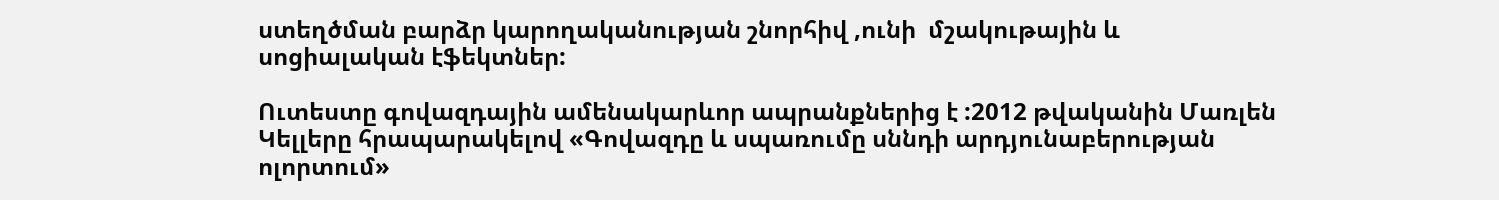ստեղծման բարձր կարողականության շնորհիվ ,ունի  մշակութային և սոցիալական էֆեկտներ:

Ուտեստը գովազդային ամենակարևոր ապրանքներից է :2012 թվականին Մառլեն Կելլերը հրապարակելով «Գովազդը և սպառումը սննդի արդյունաբերության ոլորտում»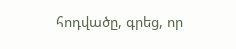հոդվածը, գրեց, որ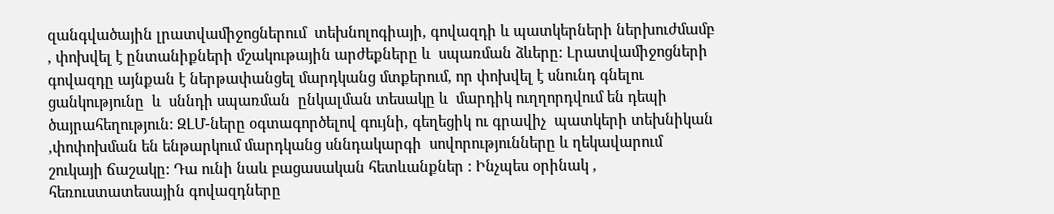զանգվածային լրատվամիջոցներում  տեխնոլոգիայի, գովազդի և պատկերների ներխուժմամբ , փոխվել է ընտանիքների մշակութային արժեքները և  սպառման ձևերը: Լրատվամիջոցների գովազդը այնքան է ներթափանցել մարդկանց մտքերում, որ փոխվել է սնունդ գնելու ցանկությունը  և  սննդի սպառման  ընկալման տեսակը և  մարդիկ ուղղորդվում են դեպի ծայրահեղություն: ԶԼՄ-ները օգտագործելով գույնի, գեղեցիկ ու գրավիչ  պատկերի տեխնիկան ,փոփոխման են ենթարկում մարդկանց սննդակարգի  սովորությունները և ղեկավարում շուկայի ճաշակը: Դա ունի նաև բացասական հետևանքներ : Ինչպես օրինակ , հեռուստատեսային գովազդները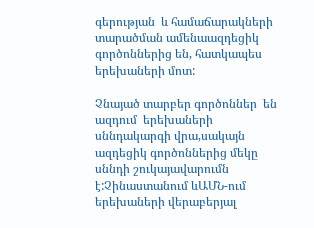գերության  և համաճարակների տարածման ամենաազդեցիկ գործոններից են, հատկապես երեխաների մոտ:

Չնայած տարբեր գործոններ  են ազդում  երեխաների սննդակարգի վրա,սակայն  ազդեցիկ գործոններից մեկը սննդի շուկայավարումն է:Չինաստանում ևԱՄՆ-ում  երեխաների վերաբերյալ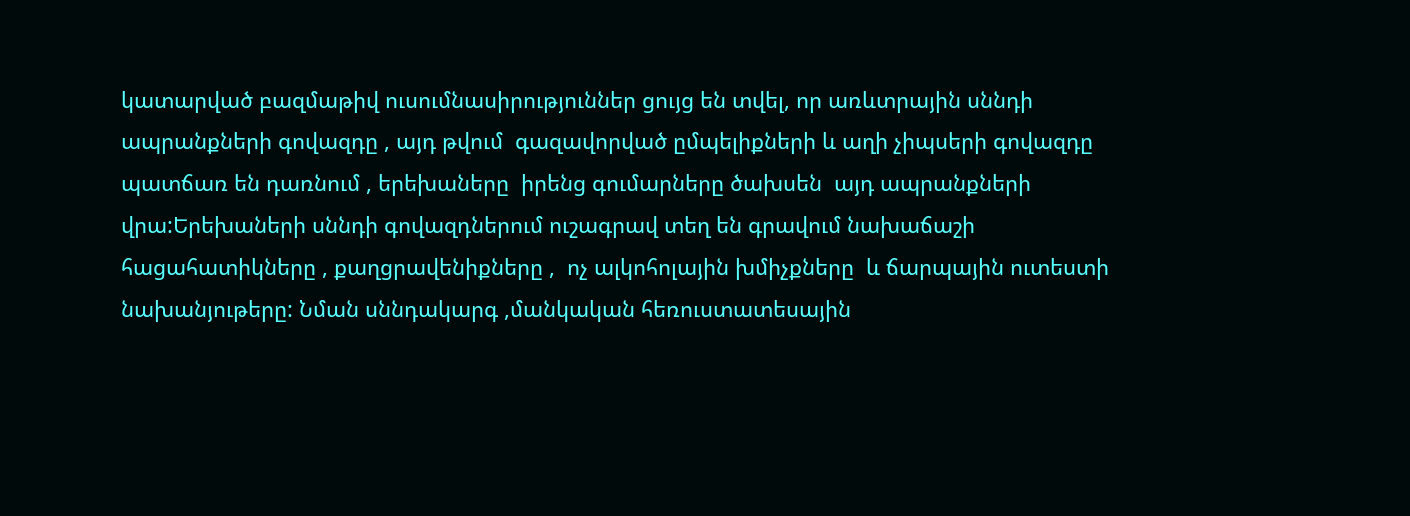կատարված բազմաթիվ ուսումնասիրություններ ցույց են տվել, որ առևտրային սննդի ապրանքների գովազդը , այդ թվում  գազավորված ըմպելիքների և աղի չիպսերի գովազդը  պատճառ են դառնում , երեխաները  իրենց գումարները ծախսեն  այդ ապրանքների վրա:Երեխաների սննդի գովազդներում ուշագրավ տեղ են գրավում նախաճաշի հացահատիկները , քաղցրավենիքները ,  ոչ ալկոհոլային խմիչքները  և ճարպային ուտեստի նախանյութերը: Նման սննդակարգ ,մանկական հեռուստատեսային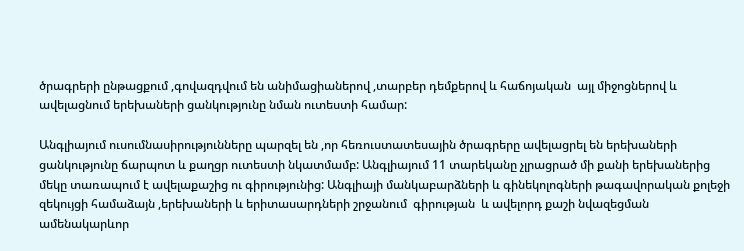ծրագրերի ընթացքում ,գովազդվում են անիմացիաներով ,տարբեր դեմքերով և հաճոյական  այլ միջոցներով և ավելացնում երեխաների ցանկությունը նման ուտեստի համար:

Անգլիայում ուսումնասիրությունները պարզել են ,որ հեռուստատեսային ծրագրերը ավելացրել են երեխաների ցանկությունը ճարպոտ և քաղցր ուտեստի նկատմամբ: Անգլիայում 11 տարեկանը չլրացրած մի քանի երեխաներից մեկը տառապում է ավելաքաշից ու գիրությունից: Անգլիայի մանկաբարձների և գինեկոլոգների թագավորական քոլեջի զեկույցի համաձայն ,երեխաների և երիտասարդների շրջանում  գիրության  և ավելորդ քաշի նվազեցման ամենակարևոր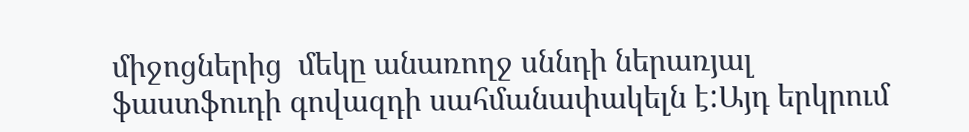միջոցներից  մեկը անառողջ սննդի ներառյալ  ֆաստֆուդի գովազդի սահմանափակելն է:Այդ երկրում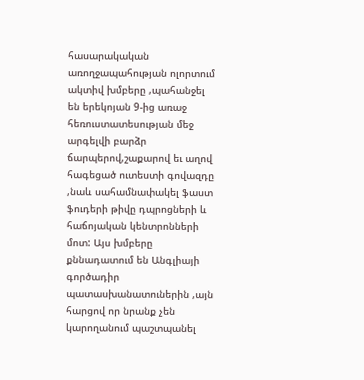հասարակական առողջապահության ոլորտում ակտիվ խմբերը ,պահանջել են երեկոյան 9-ից առաջ հեռուստատեսության մեջ արգելվի բարձր ճարպերով,շաքարով եւ աղով հագեցած ուտեստի գովազդը ,նաև սահամնափակել ֆաստ ֆուդերի թիվը դպրոցների և հաճոյական կենտրոնների մոտ: Այս խմբերը քննադատում են Անգլիայի գործադիր պատասխանատուներին ,այն հարցով որ նրանք չեն կարողանում պաշտպանել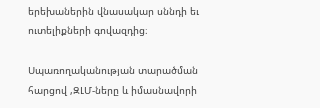երեխաներին վնասակար սննդի եւ ուտելիքների գովազդից։

Սպառողականության տարածման հարցով ,ԶԼՄ-ները և իմասնավորի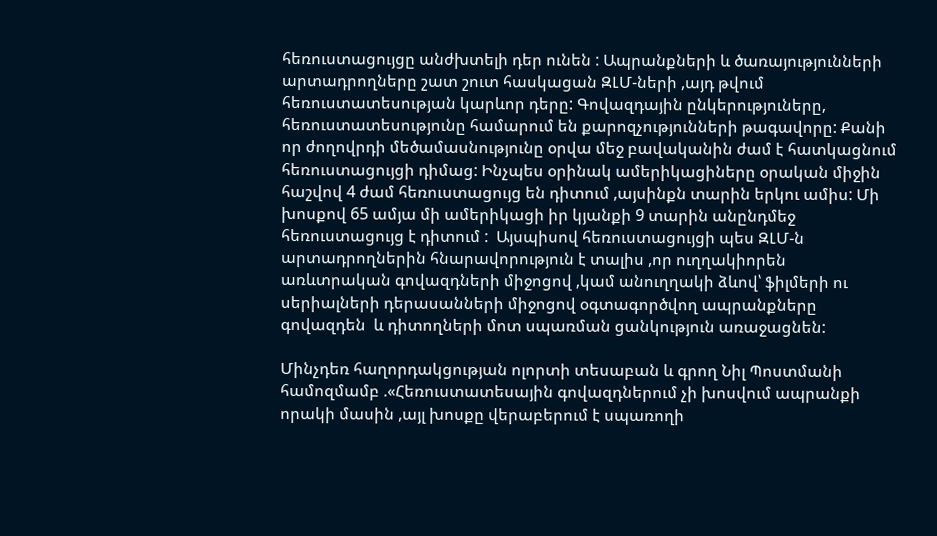հեռուստացույցը անժխտելի դեր ունեն : Ապրանքների և ծառայությունների արտադրողները շատ շուտ հասկացան ԶԼՄ-ների ,այդ թվում հեռուստատեսության կարևոր դերը: Գովազդային ընկերություները, հեռուստատեսությունը համարում են քարոզչությունների թագավորը: Քանի որ ժողովրդի մեծամասնությունը օրվա մեջ բավականին ժամ է հատկացնում հեռուստացույցի դիմաց: Ինչպես օրինակ ամերիկացիները օրական միջին հաշվով 4 ժամ հեռուստացույց են դիտում ,այսինքն տարին երկու ամիս: Մի խոսքով 65 ամյա մի ամերիկացի իր կյանքի 9 տարին անընդմեջ հեռուստացույց է դիտում :  Այսպիսով հեռուստացույցի պես ԶԼՄ-ն արտադրողներին հնարավորություն է տալիս ,որ ուղղակիորեն  առևտրական գովազդների միջոցով ,կամ անուղղակի ձևով՝ ֆիլմերի ու սերիալների դերասանների միջոցով օգտագործվող ապրանքները  գովազդեն  և դիտողների մոտ սպառման ցանկություն առաջացնեն:

Մինչդեռ հաղորդակցության ոլորտի տեսաբան և գրող Նիլ Պոստմանի համոզմամբ .«Հեռուստատեսային գովազդներում չի խոսվում ապրանքի որակի մասին ,այլ խոսքը վերաբերում է սպառողի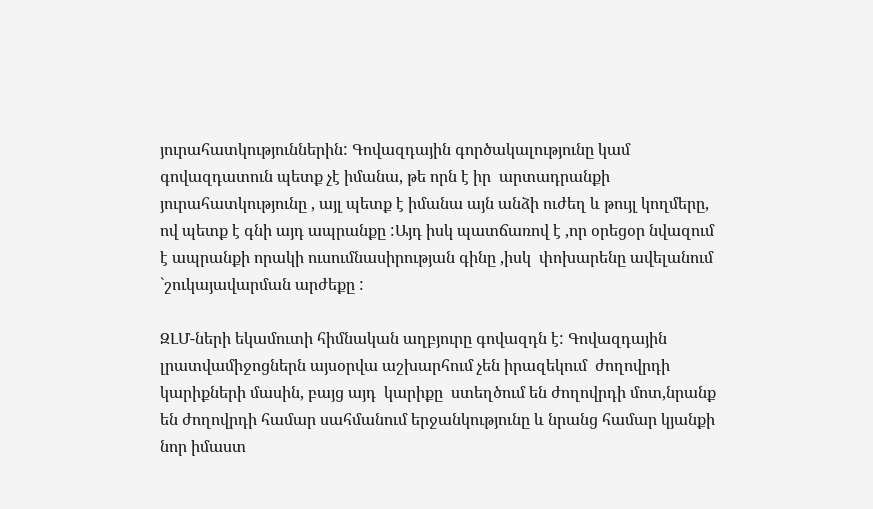յուրահատկություններին: Գովազդային գործակալությունը կամ գովազդատուն պետք չէ իմանա, թե որն է իր  արտադրանքի յուրահատկությունը , այլ պետք է իմանա այն անձի ուժեղ և թույլ կողմերը, ով պետք է գնի այդ ապրանքը :Այդ իսկ պատճառով է ,որ օրեցօր նվազում է ապրանքի որակի ուսումնասիրության գինը ,իսկ  փոխարենը ավելանում `շուկայավարման արժեքը :

ԶԼՄ-ների եկամուտի հիմնական աղբյուրը գովազդն է: Գովազդային լրատվամիջոցներն այսօրվա աշխարհում չեն իրազեկում  ժողովրդի կարիքների մասին, բայց այդ  կարիքը  ստեղծում են ժողովրդի մոտ,նրանք են ժողովրդի համար սահմանում երջանկությունը և նրանց համար կյանքի նոր իմաստ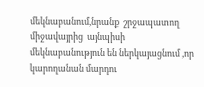մեկնաբանում,նրանք  շրջապատող միջավայրից  այնպիսի մեկնաբանություն են ներկայացնում ,որ կարողանան մարդու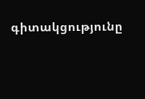գիտակցությունը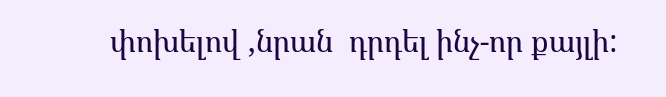փոխելով ,նրան  դրդել ինչ-որ քայլի: